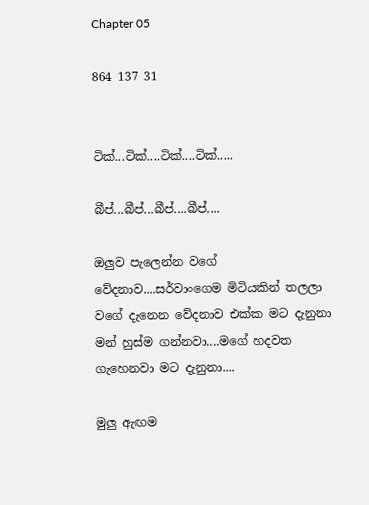Chapter 05

864 137 31


ටික්...ටික්....ටික්....ටික්.....

බීප්...බීප්...බීප්....බීප්....

ඔලුව පැලෙන්න වගේ වේදනාව....සර්වාංගෙම මිටියකින් තලලා වගේ දැනෙන වේදනාව එක්ක මට දැනුනා මන් හුස්ම ගන්නවා....මගේ හදවත ගැහෙනවා මට දැනුනා....

මුලු ඇඟම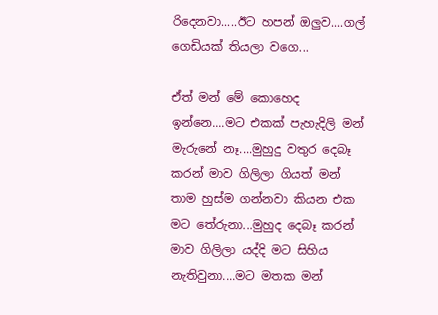රිදෙනවා.....ඊට හපන් ඔලුව....ගල් ගෙඩියක් තියලා වගෙ...

ඒත් මන් මේ කොහෙද ඉන්නෙ....මට එකක් පැහැදිලි මන් මැරුනේ නෑ....මුහුදු වතුර දෙබෑ කරන් මාව ගිලිලා ගියත් මන් තාම හුස්ම ගන්නවා කියන එක මට තේරුනා...මුහුද දෙබෑ කරන් මාව ගිලිලා යද්දි මට සිහිය නැතිවුනා....මට මතක මන්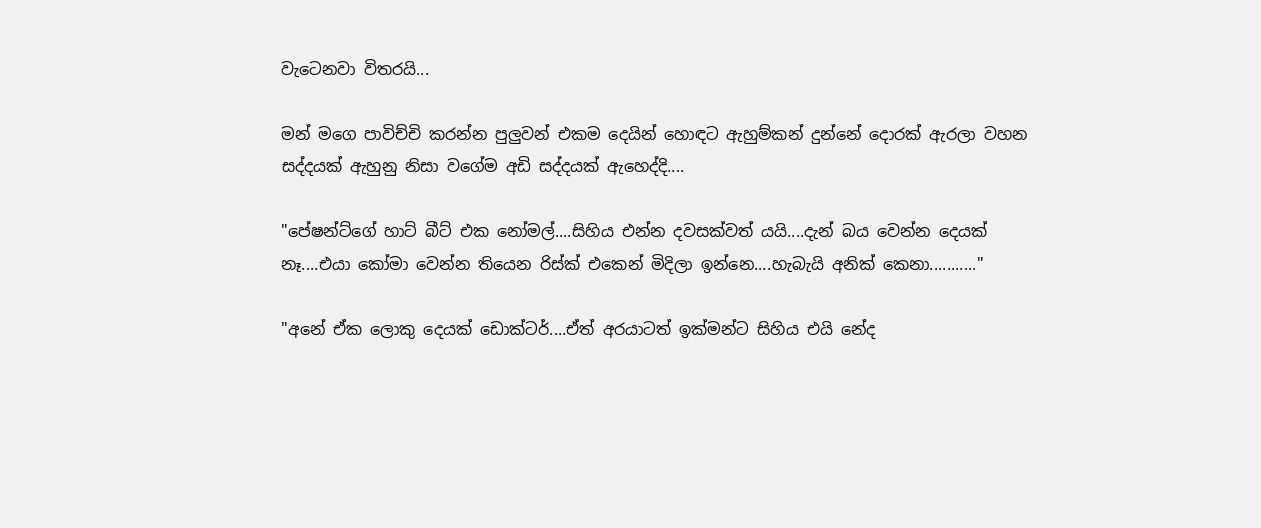වැටෙනවා විතරයි...

මන් මගෙ පාවිච්චි කරන්න පුලුවන් එකම දෙයින් හොඳට ඇහුම්කන් දුන්නේ දොරක් ඇරලා වහන සද්දයක් ඇහුනු නිසා වගේම අඩි සද්දයක් ඇහෙද්දි....

"පේෂන්ට්ගේ හාට් බීට් එක නෝමල්....සිහිය එන්න දවසක්වත් යයි....දැන් බය වෙන්න දෙයක් නෑ....එයා කෝමා වෙන්න තියෙන රිස්ක් එකෙන් මිදිලා ඉන්නෙ....හැබැයි අනික් කෙනා..........."

"අනේ ඒක ලොකු දෙයක් ඩොක්ටර්....ඒත් අරයාටත් ඉක්මන්ට සිහිය එයි නේද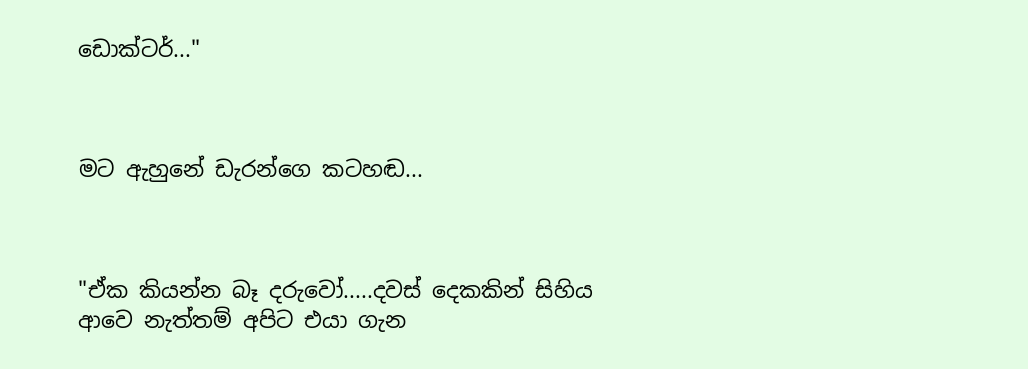ඩොක්ටර්..."



මට ඇහුනේ ඩැරන්ගෙ කටහඬ...



"ඒක කියන්න බෑ දරුවෝ.....දවස් දෙකකින් සිහිය ආවෙ නැත්තම් අපිට එයා ගැන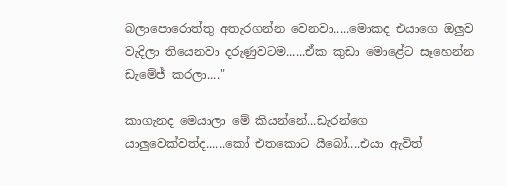බලාපොරොත්තු අතැරගන්න වෙනවා.....මොකද එයාගෙ ඔලුව වැදිලා තියෙනවා දරුණුවටම......ඒක කුඩා මොළේට සෑහෙන්න ඩැමේජ් කරලා...."

කාගැනද මෙයාලා මේ කියන්නේ...ඩැරන්ගෙ යාලුවෙක්වත්ද......කෝ එතකොට යීබෝ....එයා ඇවිත්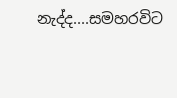නැද්ද....සමහරවිට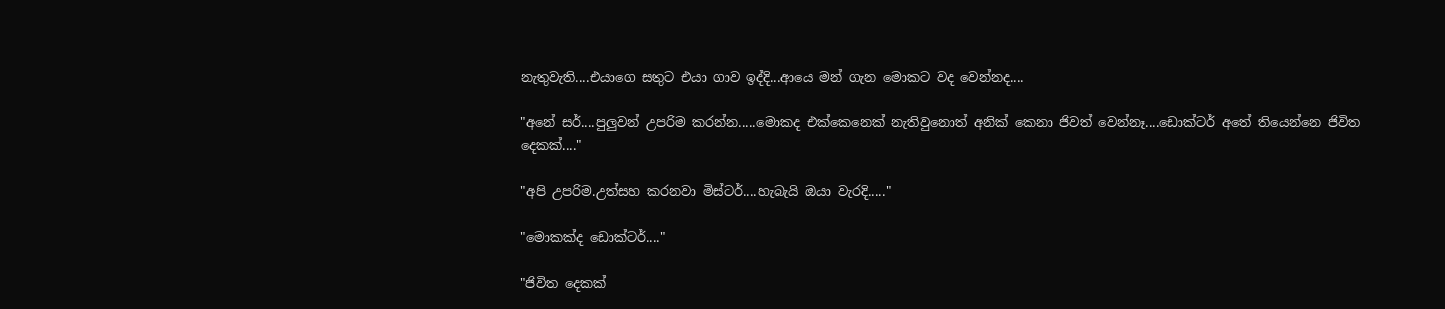නැතුවැති....එයාගෙ සතුට එයා ගාව ඉද්දි...ආයෙ මන් ගැන මොකට වද වෙන්නද....

"අනේ සර්....පුලුවන් උපරිම කරන්න.....මොකද එක්කෙනෙක් නැතිවුනොත් අනික් කෙනා ජිවත් වෙන්නෑ....ඩොක්ටර් අතේ තියෙන්නෙ ජිවිත දෙකක්...."

"අපි උපරිම.උත්සහ කරනවා මිස්ටර්....හැබැයි ඔයා වැරදි....."

"මොකක්ද ඩොක්ටර්...."

"ජිවිත දෙකක්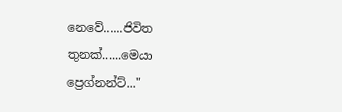නෙවේ......ජිවිත තුනක්......මෙයා ප්‍රෙග්නන්ට්..."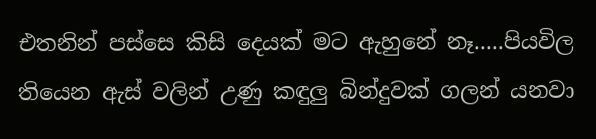එතනින් පස්සෙ කිසි දෙයක් මට ඇහුනේ නෑ.....පියවිල තියෙන ඇස් වලින් උණු කඳුලු බින්දුවක් ගලන් යනවා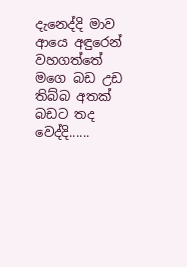දැනෙද්දි මාව ආයෙ අඳුරෙන් වහගත්තේ මගෙ බඩ උඩ තිබ්බ අතක් බඩට තද වෙද්දි......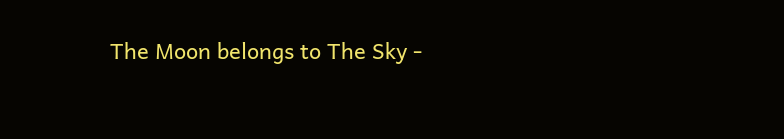The Moon belongs to The Sky -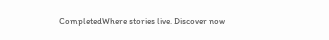CompletedWhere stories live. Discover now